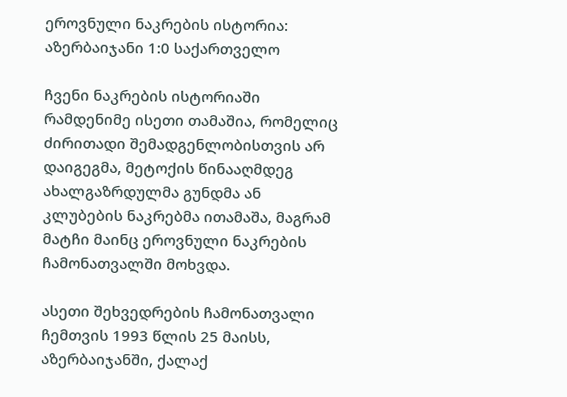ეროვნული ნაკრების ისტორია: აზერბაიჯანი 1:0 საქართველო

ჩვენი ნაკრების ისტორიაში რამდენიმე ისეთი თამაშია, რომელიც ძირითადი შემადგენლობისთვის არ დაიგეგმა, მეტოქის წინააღმდეგ ახალგაზრდულმა გუნდმა ან კლუბების ნაკრებმა ითამაშა, მაგრამ მატჩი მაინც ეროვნული ნაკრების ჩამონათვალში მოხვდა.

ასეთი შეხვედრების ჩამონათვალი ჩემთვის 1993 წლის 25 მაისს, აზერბაიჯანში, ქალაქ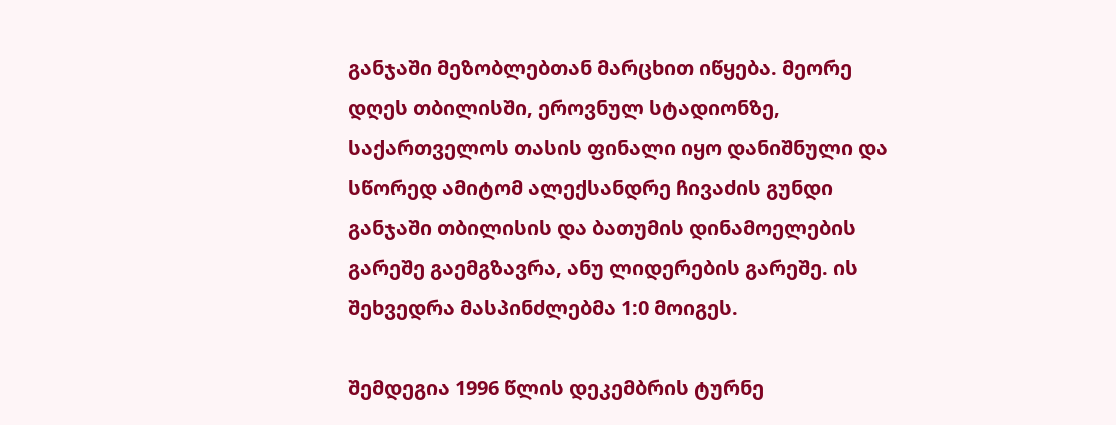განჯაში მეზობლებთან მარცხით იწყება. მეორე დღეს თბილისში, ეროვნულ სტადიონზე, საქართველოს თასის ფინალი იყო დანიშნული და სწორედ ამიტომ ალექსანდრე ჩივაძის გუნდი განჯაში თბილისის და ბათუმის დინამოელების გარეშე გაემგზავრა, ანუ ლიდერების გარეშე. ის შეხვედრა მასპინძლებმა 1:0 მოიგეს.

შემდეგია 1996 წლის დეკემბრის ტურნე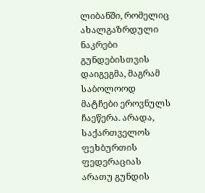ლიბანში, რომელიც ახალგაზრდული ნაკრები გუნდებისთვის დაიგეგმა, მაგრამ საბოლოოდ მატჩები ეროვნულს ჩაეწერა. არადა, საქართველოს ფეხბურთის ფედერაციას არათუ გუნდის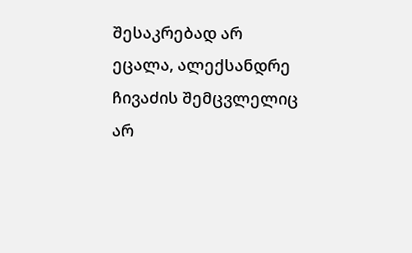შესაკრებად არ ეცალა, ალექსანდრე ჩივაძის შემცვლელიც არ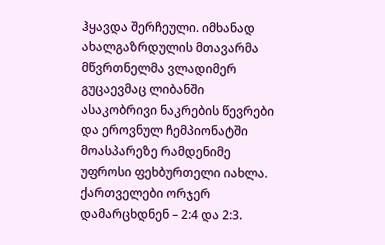ჰყავდა შერჩეული. იმხანად ახალგაზრდულის მთავარმა მწვრთნელმა ვლადიმერ გუცაევმაც ლიბანში ასაკობრივი ნაკრების წევრები და ეროვნულ ჩემპიონატში მოასპარეზე რამდენიმე უფროსი ფეხბურთელი იახლა. ქართველები ორჯერ დამარცხდნენ – 2:4 და 2:3.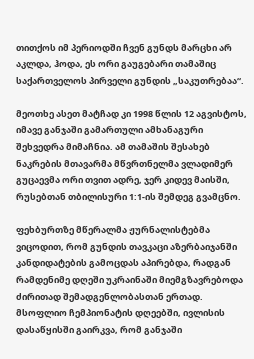თითქოს იმ პერიოდში ჩვენ გუნდს მარცხი არ აკლდა, ჰოდა, ეს ორი გაუგებარი თამაშიც საქართველოს პირველი გუნდის „საკუთრებაა“.

მეოთხე ასეთ მატჩად კი 1998 წლის 12 აგვისტოს, იმავე განჯაში გამართული ამხანაგური შეხვედრა მიმაჩნია. ამ თამაშის შესახებ ნაკრების მთავარმა მწვრთნელმა ვლადიმერ გუცაევმა ორი თვით ადრე, ჯერ კიდევ მაისში, რუსებთან თბილისური 1:1-ის შემდეგ გვამცნო.

ფეხბურთზე მწერალმა ჟურნალისტებმა ვიცოდით, რომ გუნდის თავკაცი აზერბაიჯანში კანდიდატების გამოცდას აპირებდა, რადგან რამდენიმე დღეში უკრაინაში მიემგზავრებოდა ძირითად შემადგენლობასთან ერთად. მსოფლიო ჩემპიონატის დღეებში, ივლისის დასაწყისში გაირკვა, რომ განჯაში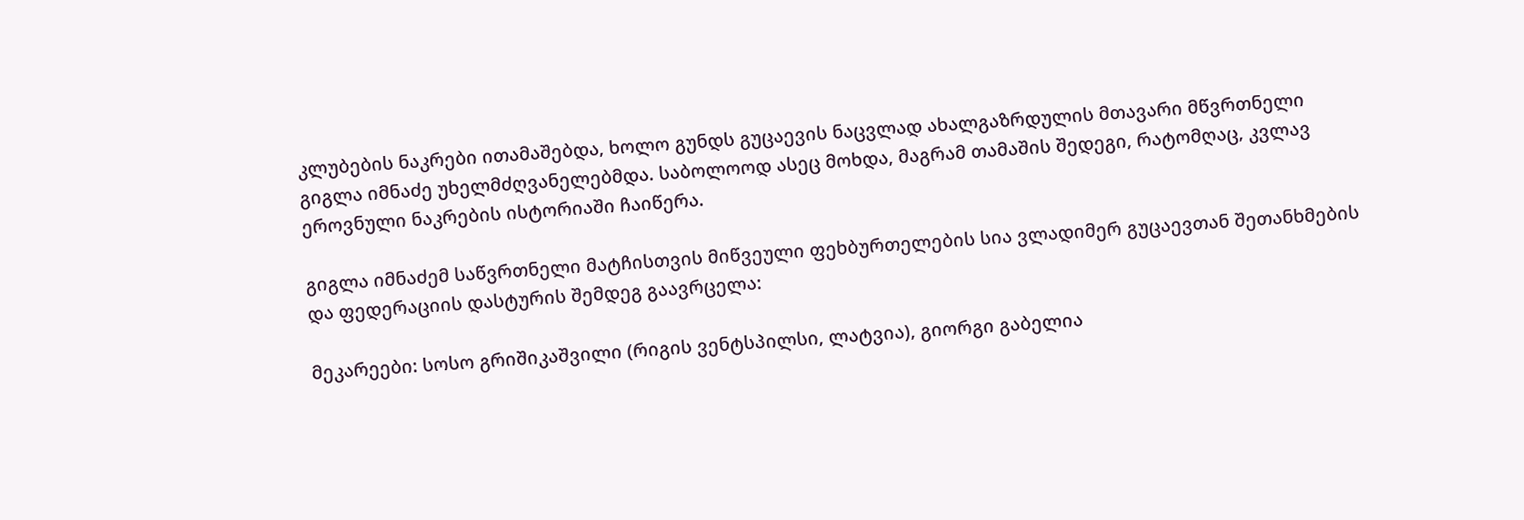კლუბების ნაკრები ითამაშებდა, ხოლო გუნდს გუცაევის ნაცვლად ახალგაზრდულის მთავარი მწვრთნელი გიგლა იმნაძე უხელმძღვანელებმდა. საბოლოოდ ასეც მოხდა, მაგრამ თამაშის შედეგი, რატომღაც, კვლავ ეროვნული ნაკრების ისტორიაში ჩაიწერა.

გიგლა იმნაძემ საწვრთნელი მატჩისთვის მიწვეული ფეხბურთელების სია ვლადიმერ გუცაევთან შეთანხმების და ფედერაციის დასტურის შემდეგ გაავრცელა:

მეკარეები: სოსო გრიშიკაშვილი (რიგის ვენტსპილსი, ლატვია), გიორგი გაბელია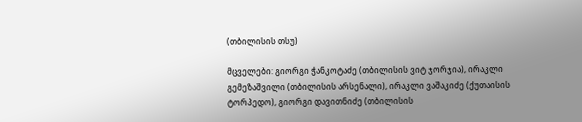(თბილისის თსუ)

მცველები: გიორგი ჭანკოტაძე (თბილისის ვიტ ჯორჯია), ირაკლი გემეზაშვილი (თბილისის არსენალი), ირაკლი ვაშაკიძე (ქუთაისის ტორპედო), გიორგი დავითნიძე (თბილისის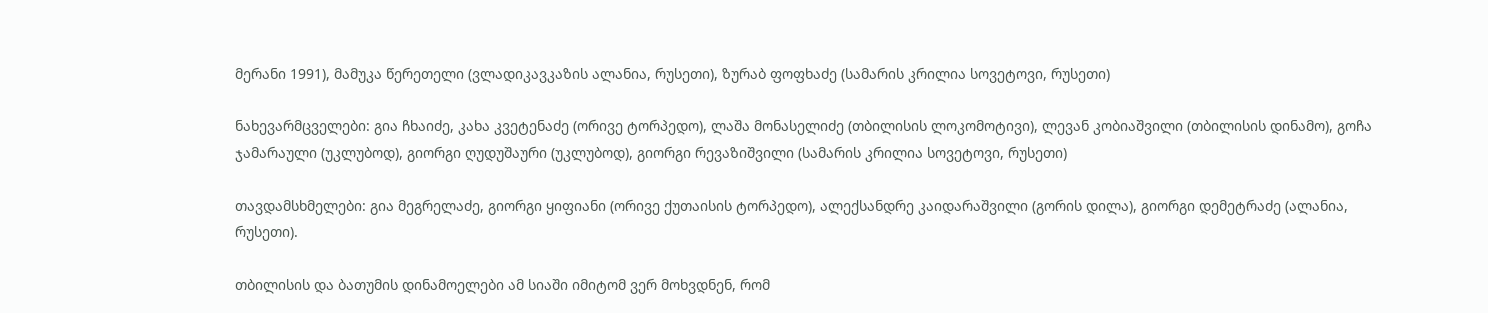მერანი 1991), მამუკა წერეთელი (ვლადიკავკაზის ალანია, რუსეთი), ზურაბ ფოფხაძე (სამარის კრილია სოვეტოვი, რუსეთი)

ნახევარმცველები: გია ჩხაიძე, კახა კვეტენაძე (ორივე ტორპედო), ლაშა მონასელიძე (თბილისის ლოკომოტივი), ლევან კობიაშვილი (თბილისის დინამო), გოჩა ჯამარაული (უკლუბოდ), გიორგი ღუდუშაური (უკლუბოდ), გიორგი რევაზიშვილი (სამარის კრილია სოვეტოვი, რუსეთი)

თავდამსხმელები: გია მეგრელაძე, გიორგი ყიფიანი (ორივე ქუთაისის ტორპედო), ალექსანდრე კაიდარაშვილი (გორის დილა), გიორგი დემეტრაძე (ალანია, რუსეთი).

თბილისის და ბათუმის დინამოელები ამ სიაში იმიტომ ვერ მოხვდნენ, რომ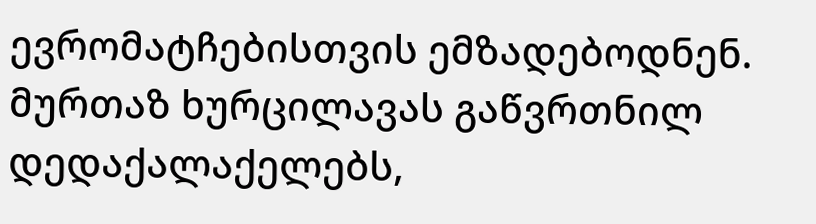ევრომატჩებისთვის ემზადებოდნენ. მურთაზ ხურცილავას გაწვრთნილ დედაქალაქელებს,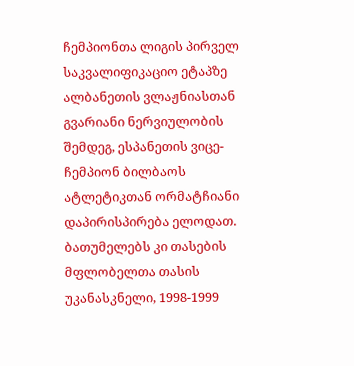ჩემპიონთა ლიგის პირველ საკვალიფიკაციო ეტაპზე ალბანეთის ვლაჟნიასთან გვარიანი ნერვიულობის შემდეგ, ესპანეთის ვიცე-ჩემპიონ ბილბაოს ატლეტიკთან ორმატჩიანი დაპირისპირება ელოდათ. ბათუმელებს კი თასების მფლობელთა თასის უკანასკნელი, 1998-1999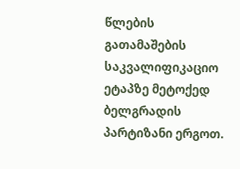წლების გათამაშების საკვალიფიკაციო ეტაპზე მეტოქედ ბელგრადის პარტიზანი ერგოთ.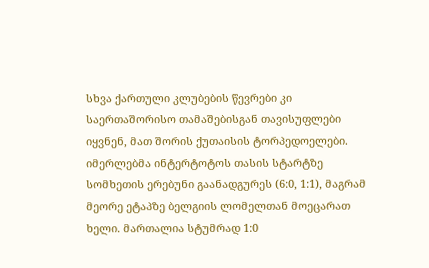სხვა ქართული კლუბების წევრები კი საერთაშორისო თამაშებისგან თავისუფლები იყვნენ, მათ შორის ქუთაისის ტორპედოელები. იმერლებმა ინტერტოტოს თასის სტარტზე სომხეთის ერებუნი გაანადგურეს (6:0, 1:1), მაგრამ მეორე ეტაპზე ბელგიის ლომელთან მოეცარათ ხელი. მართალია სტუმრად 1:0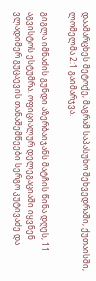დაამარცხეს მეტოქე, მაგრამ საპასუხო შეხვედრაში, ქუთაისში, ლომელმა 2:1 გაიმარჯვა.

გიგლა იმნაძის გუნდი აზერბაიჯანს მატჩის წინა დღეს, 11 აგვისტოს ესტუმრა. ოფიციალურ დელეგაციაში იყვნენ ვლადიმერ გუცაევის თანაშემწეები სერგო კუტივაძე და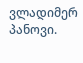ვლადიმერ პანოვი.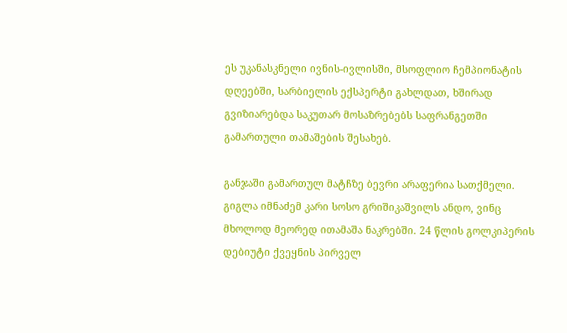ეს უკანასკნელი ივნის-ივლისში, მსოფლიო ჩემპიონატის დღეებში, სარბიელის ექსპერტი გახლდათ, ხშირად გვიზიარებდა საკუთარ მოსაზრებებს საფრანგეთში გამართული თამაშების შესახებ.

განჯაში გამართულ მატჩზე ბევრი არაფერია სათქმელი. გიგლა იმნაძემ კარი სოსო გრიშიკაშვილს ანდო, ვინც მხოლოდ მეორედ ითამაშა ნაკრებში. 24 წლის გოლკიპერის დებიუტი ქვეყნის პირველ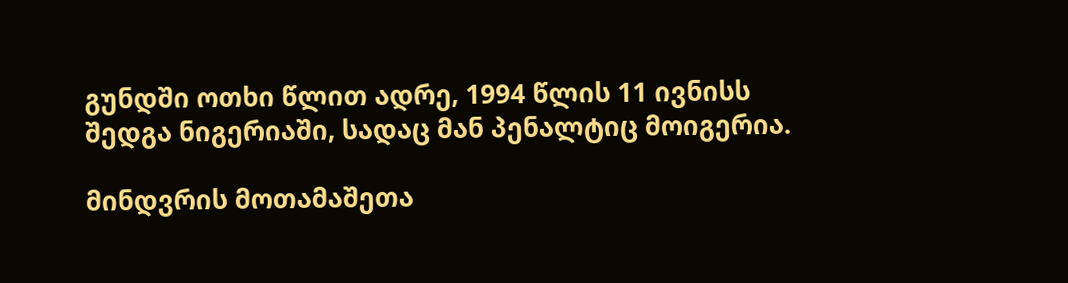გუნდში ოთხი წლით ადრე, 1994 წლის 11 ივნისს შედგა ნიგერიაში, სადაც მან პენალტიც მოიგერია.

მინდვრის მოთამაშეთა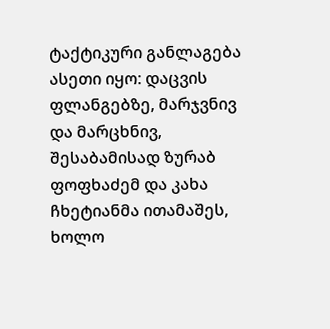ტაქტიკური განლაგება ასეთი იყო: დაცვის ფლანგებზე, მარჯვნივ და მარცხნივ, შესაბამისად ზურაბ ფოფხაძემ და კახა ჩხეტიანმა ითამაშეს, ხოლო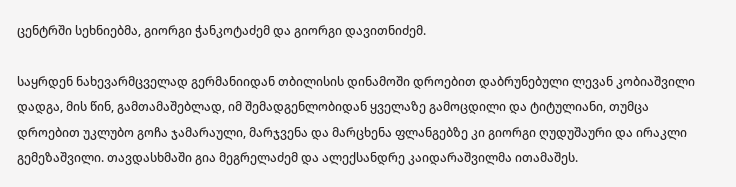ცენტრში სეხნიებმა, გიორგი ჭანკოტაძემ და გიორგი დავითნიძემ.

საყრდენ ნახევარმცველად გერმანიიდან თბილისის დინამოში დროებით დაბრუნებული ლევან კობიაშვილი დადგა, მის წინ, გამთამაშებლად, იმ შემადგენლობიდან ყველაზე გამოცდილი და ტიტულიანი, თუმცა დროებით უკლუბო გოჩა ჯამარაული, მარჯვენა და მარცხენა ფლანგებზე კი გიორგი ღუდუშაური და ირაკლი გემეზაშვილი. თავდასხმაში გია მეგრელაძემ და ალექსანდრე კაიდარაშვილმა ითამაშეს.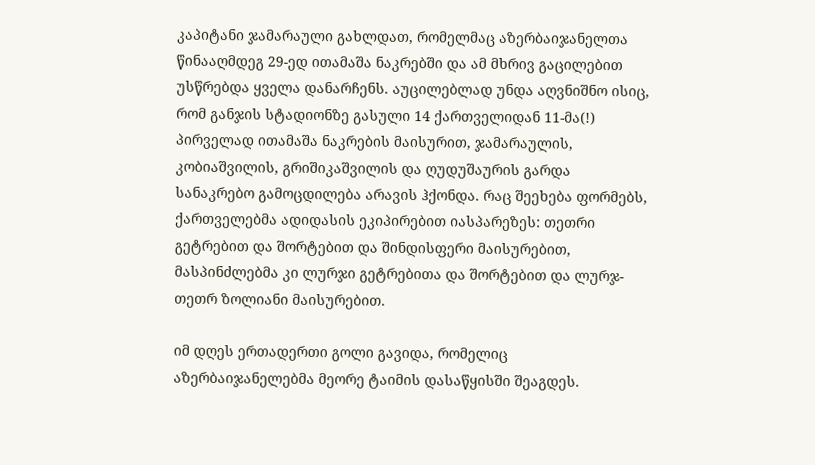კაპიტანი ჯამარაული გახლდათ, რომელმაც აზერბაიჯანელთა წინააღმდეგ 29-ედ ითამაშა ნაკრებში და ამ მხრივ გაცილებით უსწრებდა ყველა დანარჩენს. აუცილებლად უნდა აღვნიშნო ისიც, რომ განჯის სტადიონზე გასული 14 ქართველიდან 11-მა(!) პირველად ითამაშა ნაკრების მაისურით, ჯამარაულის, კობიაშვილის, გრიშიკაშვილის და ღუდუშაურის გარდა სანაკრებო გამოცდილება არავის ჰქონდა. რაც შეეხება ფორმებს, ქართველებმა ადიდასის ეკიპირებით იასპარეზეს: თეთრი გეტრებით და შორტებით და შინდისფერი მაისურებით, მასპინძლებმა კი ლურჯი გეტრებითა და შორტებით და ლურჯ-თეთრ ზოლიანი მაისურებით.

იმ დღეს ერთადერთი გოლი გავიდა, რომელიც აზერბაიჯანელებმა მეორე ტაიმის დასაწყისში შეაგდეს.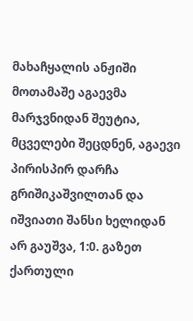მახაჩყალის ანჟიში მოთამაშე აგაევმა მარჯვნიდან შეუტია, მცველები შეცდნენ, აგაევი პირისპირ დარჩა გრიშიკაშვილთან და იშვიათი შანსი ხელიდან არ გაუშვა, 1:0. გაზეთ ქართული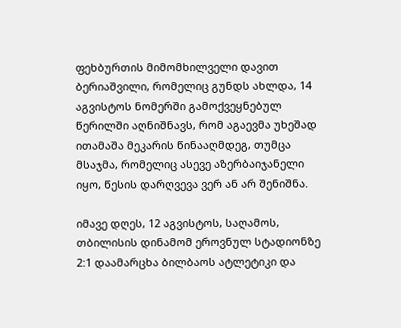ფეხბურთის მიმომხილველი დავით ბერიაშვილი, რომელიც გუნდს ახლდა, 14 აგვისტოს ნომერში გამოქვეყნებულ წერილში აღნიშნავს, რომ აგაევმა უხეშად ითამაშა მეკარის წინააღმდეგ, თუმცა მსაჯმა, რომელიც ასევე აზერბაიჯანელი იყო, წესის დარღვევა ვერ ან არ შენიშნა.

იმავე დღეს, 12 აგვისტოს, საღამოს, თბილისის დინამომ ეროვნულ სტადიონზე 2:1 დაამარცხა ბილბაოს ატლეტიკი და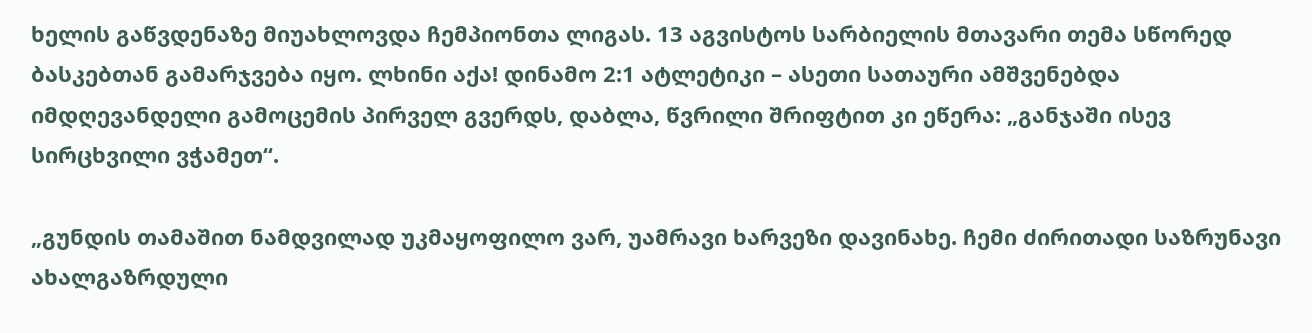ხელის გაწვდენაზე მიუახლოვდა ჩემპიონთა ლიგას. 13 აგვისტოს სარბიელის მთავარი თემა სწორედ ბასკებთან გამარჯვება იყო. ლხინი აქა! დინამო 2:1 ატლეტიკი – ასეთი სათაური ამშვენებდა იმდღევანდელი გამოცემის პირველ გვერდს, დაბლა, წვრილი შრიფტით კი ეწერა: „განჯაში ისევ სირცხვილი ვჭამეთ“.

„გუნდის თამაშით ნამდვილად უკმაყოფილო ვარ, უამრავი ხარვეზი დავინახე. ჩემი ძირითადი საზრუნავი ახალგაზრდული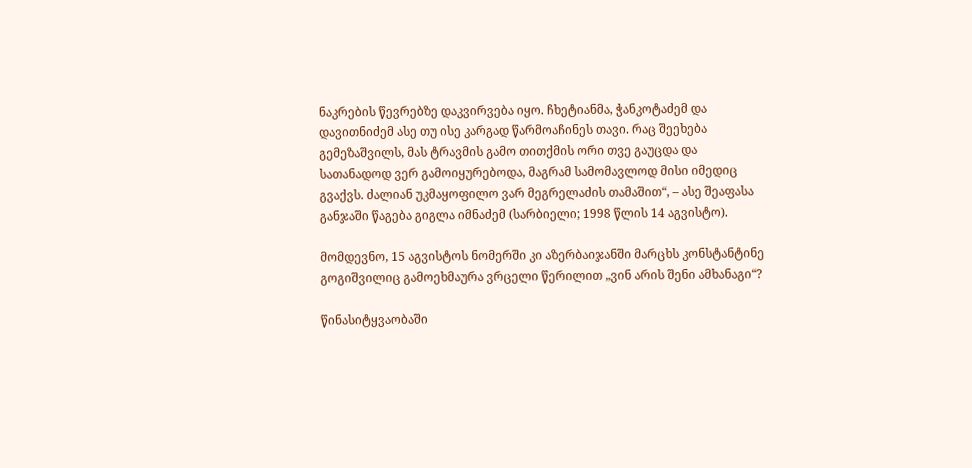ნაკრების წევრებზე დაკვირვება იყო. ჩხეტიანმა, ჭანკოტაძემ და დავითნიძემ ასე თუ ისე კარგად წარმოაჩინეს თავი. რაც შეეხება გემეზაშვილს, მას ტრავმის გამო თითქმის ორი თვე გაუცდა და სათანადოდ ვერ გამოიყურებოდა, მაგრამ სამომავლოდ მისი იმედიც გვაქვს. ძალიან უკმაყოფილო ვარ მეგრელაძის თამაშით“, – ასე შეაფასა განჯაში წაგება გიგლა იმნაძემ (სარბიელი; 1998 წლის 14 აგვისტო).

მომდევნო, 15 აგვისტოს ნომერში კი აზერბაიჯანში მარცხს კონსტანტინე გოგიშვილიც გამოეხმაურა ვრცელი წერილით „ვინ არის შენი ამხანაგი“?

წინასიტყვაობაში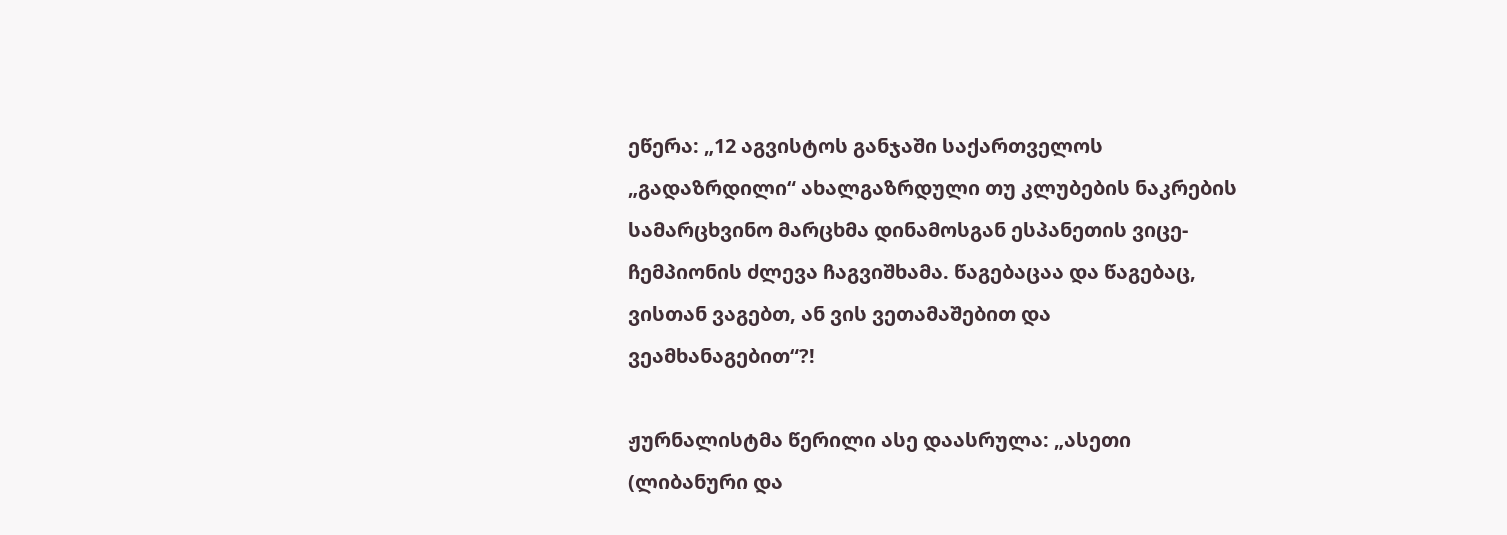ეწერა: „12 აგვისტოს განჯაში საქართველოს „გადაზრდილი“ ახალგაზრდული თუ კლუბების ნაკრების სამარცხვინო მარცხმა დინამოსგან ესპანეთის ვიცე-ჩემპიონის ძლევა ჩაგვიშხამა. წაგებაცაა და წაგებაც, ვისთან ვაგებთ, ან ვის ვეთამაშებით და ვეამხანაგებით“?!

ჟურნალისტმა წერილი ასე დაასრულა: „ასეთი (ლიბანური და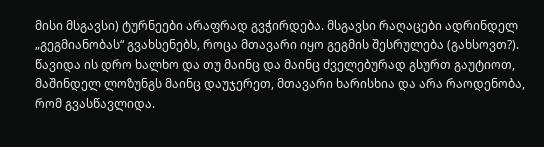მისი მსგავსი) ტურნეები არაფრად გვჭირდება. მსგავსი რაღაცები ადრინდელ „გეგმიანობას“ გვახსენებს, როცა მთავარი იყო გეგმის შესრულება (გახსოვთ?). წავიდა ის დრო ხალხო და თუ მაინც და მაინც ძველებურად გსურთ გაუტიოთ, მაშინდელ ლოზუნგს მაინც დაუჯერეთ, მთავარი ხარისხია და არა რაოდენობა, რომ გვასწავლიდა.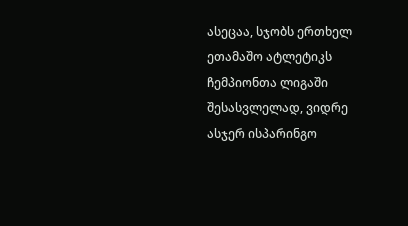ასეცაა, სჯობს ერთხელ ეთამაშო ატლეტიკს ჩემპიონთა ლიგაში შესასვლელად, ვიდრე ასჯერ ისპარინგო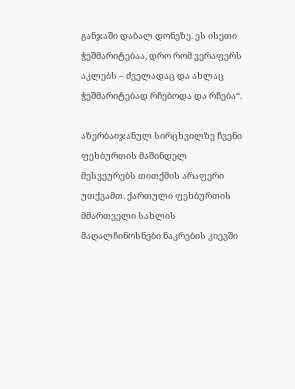განჯაში დაბალ დონეზე. ეს ისეთი ჭეშმარიტებაა, დრო რომ ვერაფერს აკლებს – ძველადაც და ახლაც ჭეშმარიტებად რჩებოდა და რჩება“.

აზერბაიჯანულ სირცხვილზე ჩვენი ფეხბურთის მაშინდელ მესვეურებს თითქმის არაფერი უთქვამთ. ქართული ფეხბურთის მმართველი სახლის მაღალჩინოსნები ნაკრების კიევში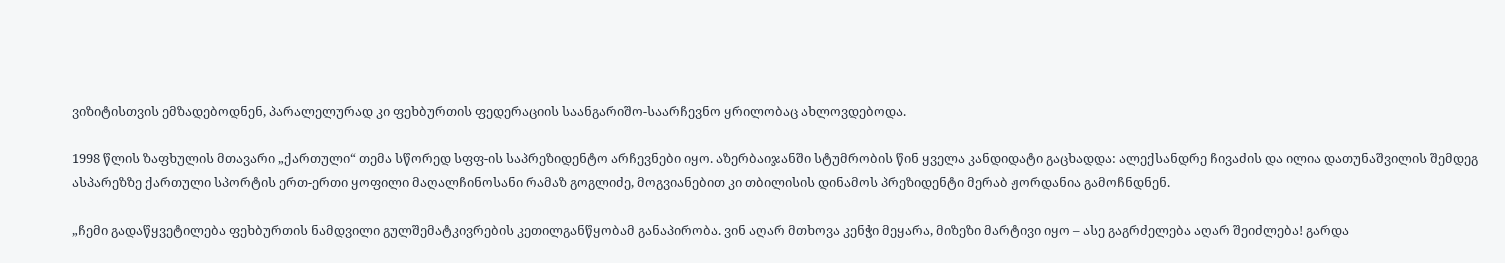ვიზიტისთვის ემზადებოდნენ, პარალელურად კი ფეხბურთის ფედერაციის საანგარიშო-საარჩევნო ყრილობაც ახლოვდებოდა.

1998 წლის ზაფხულის მთავარი „ქართული“ თემა სწორედ სფფ-ის საპრეზიდენტო არჩევნები იყო. აზერბაიჯანში სტუმრობის წინ ყველა კანდიდატი გაცხადდა: ალექსანდრე ჩივაძის და ილია დათუნაშვილის შემდეგ ასპარეზზე ქართული სპორტის ერთ-ერთი ყოფილი მაღალჩინოსანი რამაზ გოგლიძე, მოგვიანებით კი თბილისის დინამოს პრეზიდენტი მერაბ ჟორდანია გამოჩნდნენ.

„ჩემი გადაწყვეტილება ფეხბურთის ნამდვილი გულშემატკივრების კეთილგანწყობამ განაპირობა. ვინ აღარ მთხოვა კენჭი მეყარა, მიზეზი მარტივი იყო – ასე გაგრძელება აღარ შეიძლება! გარდა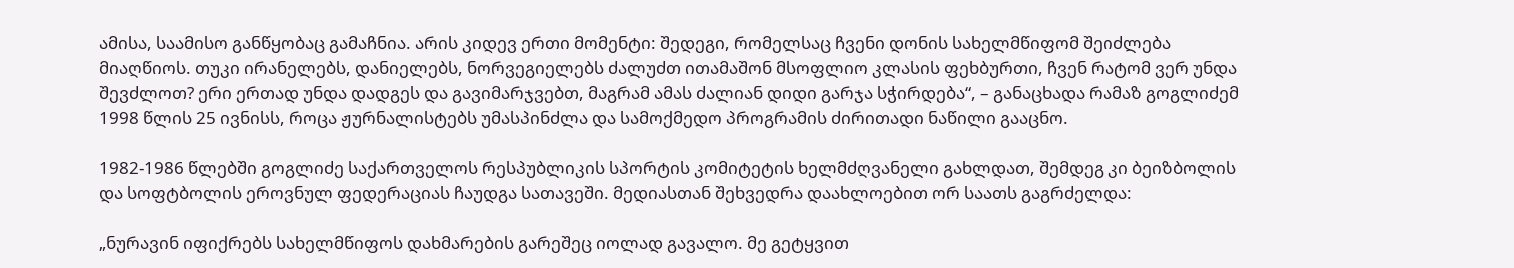ამისა, საამისო განწყობაც გამაჩნია. არის კიდევ ერთი მომენტი: შედეგი, რომელსაც ჩვენი დონის სახელმწიფომ შეიძლება მიაღწიოს. თუკი ირანელებს, დანიელებს, ნორვეგიელებს ძალუძთ ითამაშონ მსოფლიო კლასის ფეხბურთი, ჩვენ რატომ ვერ უნდა შევძლოთ? ერი ერთად უნდა დადგეს და გავიმარჯვებთ, მაგრამ ამას ძალიან დიდი გარჯა სჭირდება“, – განაცხადა რამაზ გოგლიძემ 1998 წლის 25 ივნისს, როცა ჟურნალისტებს უმასპინძლა და სამოქმედო პროგრამის ძირითადი ნაწილი გააცნო.

1982-1986 წლებში გოგლიძე საქართველოს რესპუბლიკის სპორტის კომიტეტის ხელმძღვანელი გახლდათ, შემდეგ კი ბეიზბოლის და სოფტბოლის ეროვნულ ფედერაციას ჩაუდგა სათავეში. მედიასთან შეხვედრა დაახლოებით ორ საათს გაგრძელდა:

„ნურავინ იფიქრებს სახელმწიფოს დახმარების გარეშეც იოლად გავალო. მე გეტყვით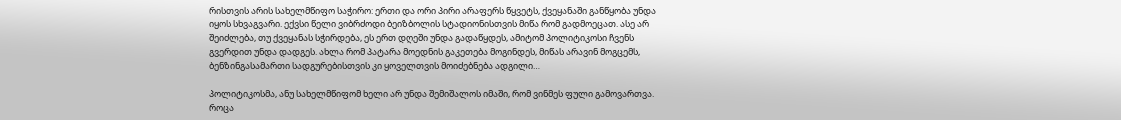რისთვის არის სახელმწიფო საჭირო: ერთი და ორი პირი არაფერს წყვეტს, ქვეყანაში განწყობა უნდა იყოს სხვაგვარი. ექვსი წელი ვიბრძოდი ბეიზბოლის სტადიონისთვის მიწა რომ გადმოეცათ. ასე არ შეიძლება, თუ ქვეყანას სჭირდება, ეს ერთ დღეში უნდა გადაწყდეს, ამიტომ პოლიტიკოსი ჩვენს გვერდით უნდა დადგეს. ახლა რომ პატარა მოედნის გაკეთება მოგინდეს, მიწას არავინ მოგცემს, ბენზინგასამართი სადგურებისთვის კი ყოველთვის მოიძებნება ადგილი…

პოლიტიკოსმა, ანუ სახელმწიფომ ხელი არ უნდა შემიშალოს იმაში, რომ ვინმეს ფული გამოვართვა. როცა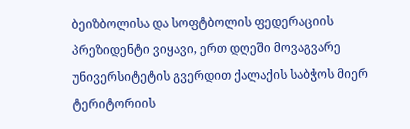ბეიზბოლისა და სოფტბოლის ფედერაციის პრეზიდენტი ვიყავი, ერთ დღეში მოვაგვარე უნივერსიტეტის გვერდით ქალაქის საბჭოს მიერ ტერიტორიის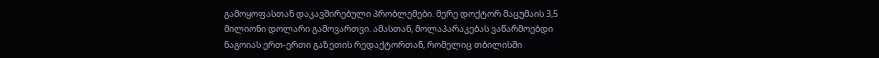გამოყოფასთან დაკავშირებული პრობლემები. მერე დოქტორ მაცუმაის 3,5 მილიონი დოლარი გამოვართვი. ამასთან, მოლაპარაკებას ვაწარმოებდი ნაგოიას ერთ-ერთი გაზეთის რედაქტორთან, რომელიც თბილისში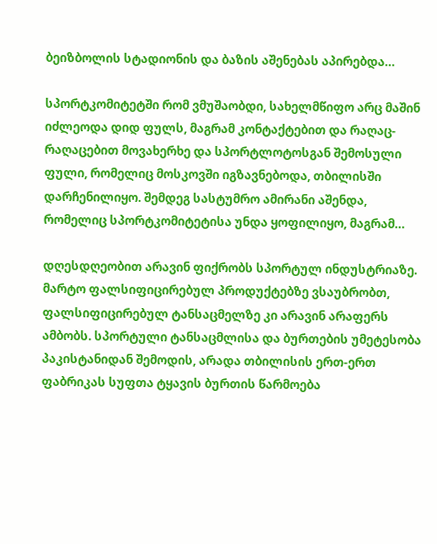ბეიზბოლის სტადიონის და ბაზის აშენებას აპირებდა…

სპორტკომიტეტში რომ ვმუშაობდი, სახელმწიფო არც მაშინ იძლეოდა დიდ ფულს, მაგრამ კონტაქტებით და რაღაც-რაღაცებით მოვახერხე და სპორტლოტოსგან შემოსული ფული, რომელიც მოსკოვში იგზავნებოდა, თბილისში დარჩენილიყო. შემდეგ სასტუმრო ამირანი აშენდა, რომელიც სპორტკომიტეტისა უნდა ყოფილიყო, მაგრამ…

დღესდღეობით არავინ ფიქრობს სპორტულ ინდუსტრიაზე. მარტო ფალსიფიცირებულ პროდუქტებზე ვსაუბრობთ, ფალსიფიცირებულ ტანსაცმელზე კი არავინ არაფერს ამბობს. სპორტული ტანსაცმლისა და ბურთების უმეტესობა პაკისტანიდან შემოდის, არადა თბილისის ერთ-ერთ ფაბრიკას სუფთა ტყავის ბურთის წარმოება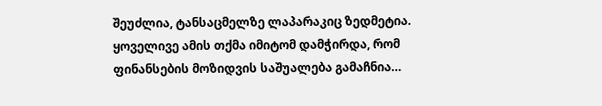შეუძლია, ტანსაცმელზე ლაპარაკიც ზედმეტია. ყოველივე ამის თქმა იმიტომ დამჭირდა, რომ ფინანსების მოზიდვის საშუალება გამაჩნია…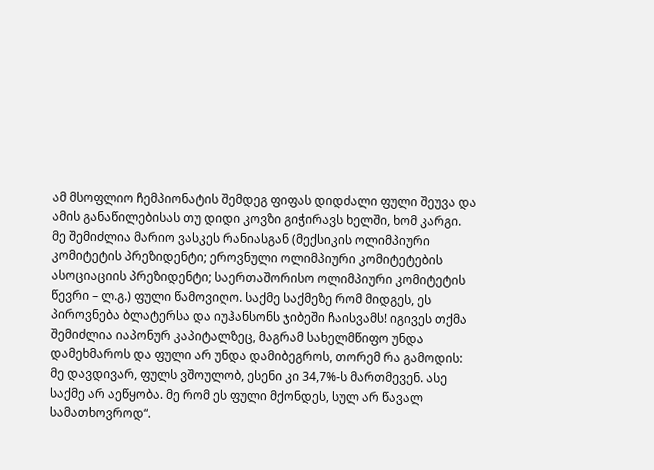ამ მსოფლიო ჩემპიონატის შემდეგ ფიფას დიდძალი ფული შეუვა და ამის განაწილებისას თუ დიდი კოვზი გიჭირავს ხელში, ხომ კარგი. მე შემიძლია მარიო ვასკეს რანიასგან (მექსიკის ოლიმპიური კომიტეტის პრეზიდენტი; ეროვნული ოლიმპიური კომიტეტების ასოციაციის პრეზიდენტი; საერთაშორისო ოლიმპიური კომიტეტის წევრი – ლ.გ.) ფული წამოვიღო. საქმე საქმეზე რომ მიდგეს, ეს პიროვნება ბლატერსა და იუჰანსონს ჯიბეში ჩაისვამს! იგივეს თქმა შემიძლია იაპონურ კაპიტალზეც, მაგრამ სახელმწიფო უნდა დამეხმაროს და ფული არ უნდა დამიბეგროს, თორემ რა გამოდის: მე დავდივარ, ფულს ვშოულობ, ესენი კი 34,7%-ს მართმევენ. ასე საქმე არ აეწყობა. მე რომ ეს ფული მქონდეს, სულ არ წავალ სამათხოვროდ“.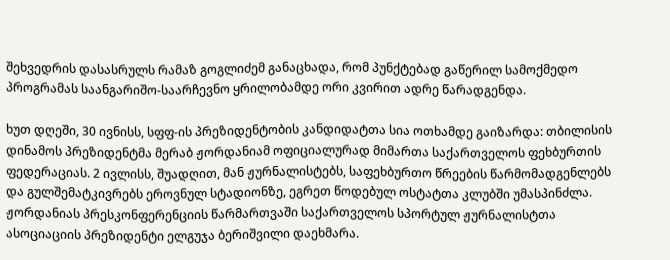შეხვედრის დასასრულს რამაზ გოგლიძემ განაცხადა, რომ პუნქტებად გაწერილ სამოქმედო პროგრამას საანგარიშო-საარჩევნო ყრილობამდე ორი კვირით ადრე წარადგენდა.

ხუთ დღეში, 30 ივნისს, სფფ-ის პრეზიდენტობის კანდიდატთა სია ოთხამდე გაიზარდა: თბილისის დინამოს პრეზიდენტმა მერაბ ჟორდანიამ ოფიციალურად მიმართა საქართველოს ფეხბურთის ფედერაციას. 2 ივლისს, შუადღით, მან ჟურნალისტებს, საფეხბურთო წრეების წარმომადგენლებს და გულშემატკივრებს ეროვნულ სტადიონზე, ეგრეთ წოდებულ ოსტატთა კლუბში უმასპინძლა. ჟორდანიას პრესკონფერენციის წარმართვაში საქართველოს სპორტულ ჟურნალისტთა ასოციაციის პრეზიდენტი ელგუჯა ბერიშვილი დაეხმარა.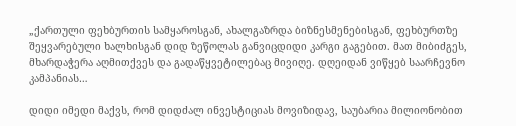„ქართული ფეხბურთის სამყაროსგან, ახალგაზრდა ბიზნესმენებისგან, ფეხბურთზე შეყვარებული ხალხისგან დიდ ზეწოლას განვიცდიდი კარგი გაგებით. მათ მიბიძგეს, მხარდაჭერა აღმითქვეს და გადაწყვეტილებაც მივიღე. დღეიდან ვიწყებ საარჩევნო კამპანიას…

დიდი იმედი მაქვს, რომ დიდძალ ინვესტიციას მოვიზიდავ, საუბარია მილიონობით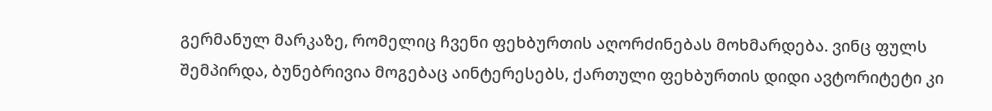გერმანულ მარკაზე, რომელიც ჩვენი ფეხბურთის აღორძინებას მოხმარდება. ვინც ფულს შემპირდა, ბუნებრივია მოგებაც აინტერესებს, ქართული ფეხბურთის დიდი ავტორიტეტი კი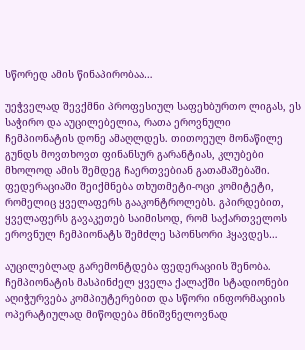სწორედ ამის წინაპირობაა…

უეჭველად შევქმნი პროფესიულ საფეხბურთო ლიგას, ეს საჭირო და აუცილებელია, რათა ეროვნული ჩემპიონატის დონე ამაღლდეს. თითოეულ მონაწილე გუნდს მოვთხოვთ ფინანსურ გარანტიას, კლუბები მხოლოდ ამის შემდეგ ჩაერთვებიან გათამაშებაში. ფედერაციაში შეიქმნება თხუთმეტი-ოცი კომიტეტი, რომელიც ყველაფერს გააკონტროლებს. გპირდებით, ყველაფერს გავაკეთებ საიმისოდ, რომ საქართველოს ეროვნულ ჩემპიონატს შემძლე სპონსორი ჰყავდეს…

აუცილებლად გარემონტდება ფედერაციის შენობა. ჩემპიონატის მასპინძელ ყველა ქალაქში სტადიონები აღიჭურვება კომპიუტერებით და სწორი ინფორმაციის ოპერატიულად მიწოდება მნიშვნელოვნად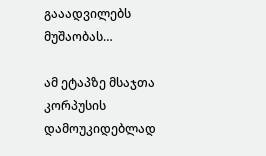გააადვილებს მუშაობას…

ამ ეტაპზე მსაჯთა კორპუსის დამოუკიდებლად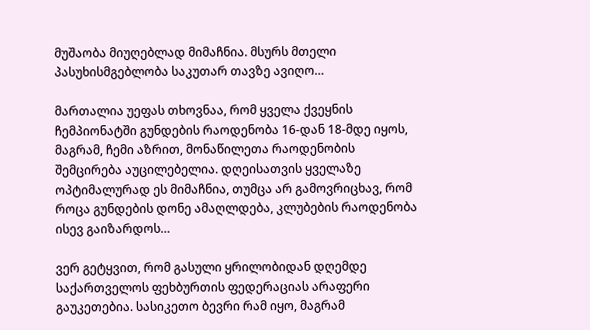მუშაობა მიუღებლად მიმაჩნია. მსურს მთელი პასუხისმგებლობა საკუთარ თავზე ავიღო…

მართალია უეფას თხოვნაა, რომ ყველა ქვეყნის ჩემპიონატში გუნდების რაოდენობა 16-დან 18-მდე იყოს, მაგრამ, ჩემი აზრით, მონაწილეთა რაოდენობის შემცირება აუცილებელია. დღეისათვის ყველაზე ოპტიმალურად ეს მიმაჩნია, თუმცა არ გამოვრიცხავ, რომ როცა გუნდების დონე ამაღლდება, კლუბების რაოდენობა ისევ გაიზარდოს…

ვერ გეტყვით, რომ გასული ყრილობიდან დღემდე საქართველოს ფეხბურთის ფედერაციას არაფერი გაუკეთებია. სასიკეთო ბევრი რამ იყო, მაგრამ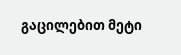გაცილებით მეტი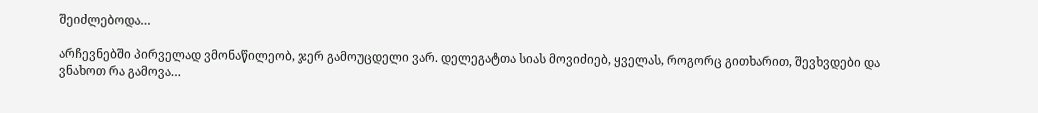შეიძლებოდა…

არჩევნებში პირველად ვმონაწილეობ, ჯერ გამოუცდელი ვარ. დელეგატთა სიას მოვიძიებ, ყველას, როგორც გითხარით, შევხვდები და ვნახოთ რა გამოვა…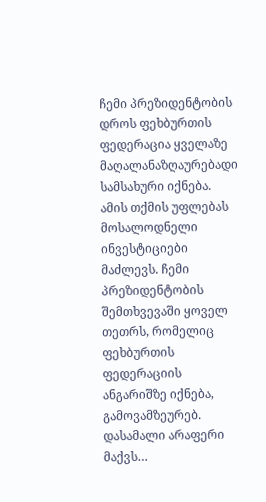ჩემი პრეზიდენტობის დროს ფეხბურთის ფედერაცია ყველაზე მაღალანაზღაურებადი სამსახური იქნება. ამის თქმის უფლებას მოსალოდნელი ინვესტიციები მაძლევს. ჩემი პრეზიდენტობის შემთხვევაში ყოველ თეთრს, რომელიც ფეხბურთის ფედერაციის ანგარიშზე იქნება, გამოვამზეურებ. დასამალი არაფერი მაქვს…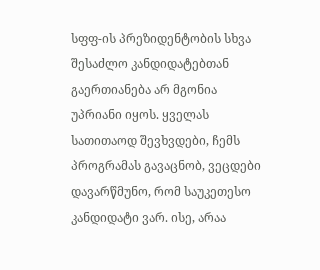სფფ-ის პრეზიდენტობის სხვა შესაძლო კანდიდატებთან გაერთიანება არ მგონია უპრიანი იყოს. ყველას სათითაოდ შევხვდები, ჩემს პროგრამას გავაცნობ, ვეცდები დავარწმუნო, რომ საუკეთესო კანდიდატი ვარ. ისე, არაა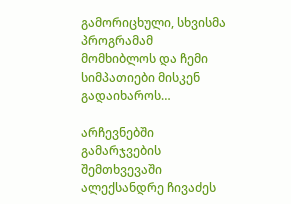გამორიცხული, სხვისმა პროგრამამ მომხიბლოს და ჩემი სიმპათიები მისკენ გადაიხაროს…

არჩევნებში გამარჯვების შემთხვევაში ალექსანდრე ჩივაძეს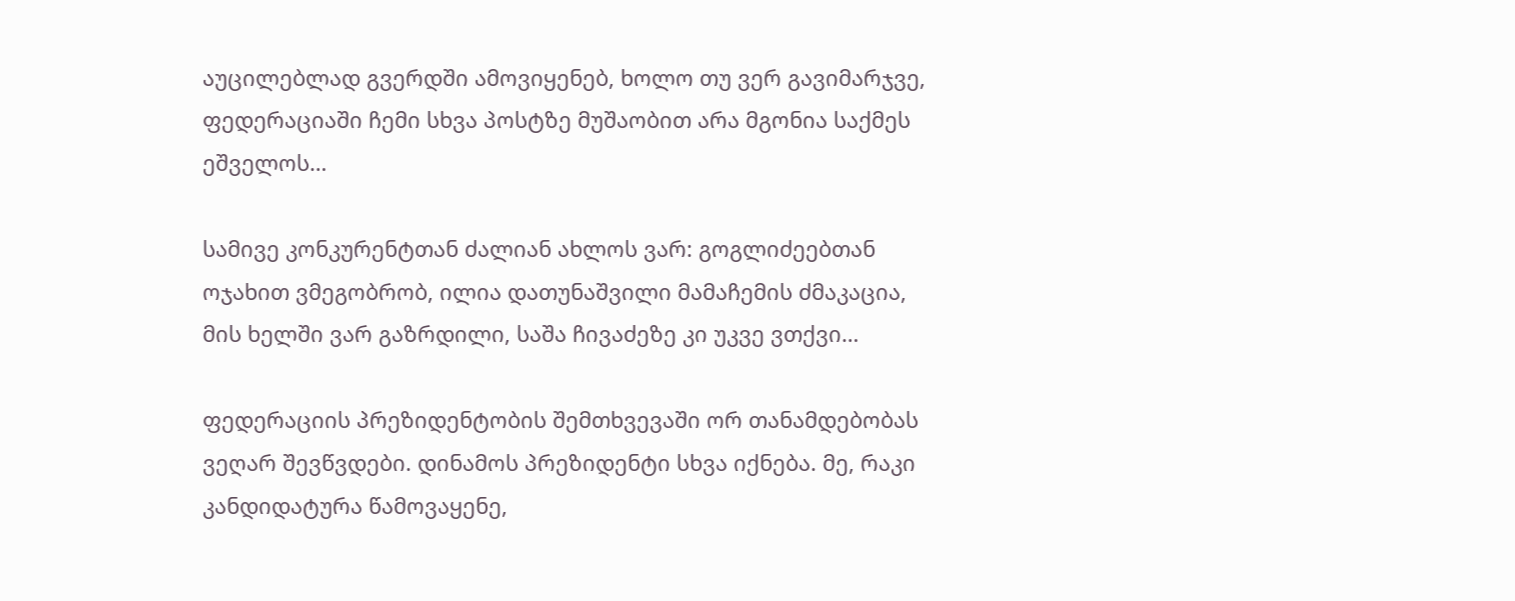აუცილებლად გვერდში ამოვიყენებ, ხოლო თუ ვერ გავიმარჯვე, ფედერაციაში ჩემი სხვა პოსტზე მუშაობით არა მგონია საქმეს ეშველოს…

სამივე კონკურენტთან ძალიან ახლოს ვარ: გოგლიძეებთან ოჯახით ვმეგობრობ, ილია დათუნაშვილი მამაჩემის ძმაკაცია, მის ხელში ვარ გაზრდილი, საშა ჩივაძეზე კი უკვე ვთქვი…

ფედერაციის პრეზიდენტობის შემთხვევაში ორ თანამდებობას ვეღარ შევწვდები. დინამოს პრეზიდენტი სხვა იქნება. მე, რაკი კანდიდატურა წამოვაყენე,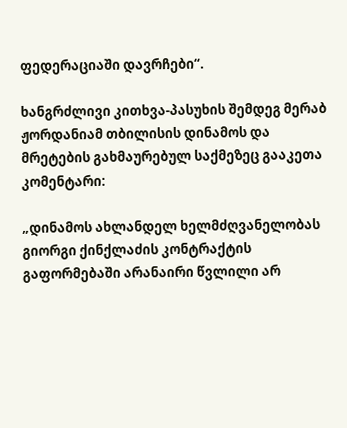ფედერაციაში დავრჩები“.

ხანგრძლივი კითხვა-პასუხის შემდეგ მერაბ ჟორდანიამ თბილისის დინამოს და მრეტების გახმაურებულ საქმეზეც გააკეთა კომენტარი:

„დინამოს ახლანდელ ხელმძღვანელობას გიორგი ქინქლაძის კონტრაქტის გაფორმებაში არანაირი წვლილი არ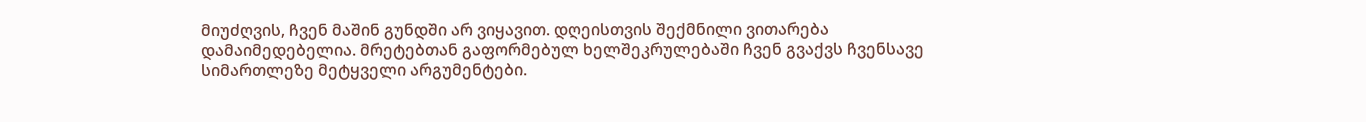მიუძღვის, ჩვენ მაშინ გუნდში არ ვიყავით. დღეისთვის შექმნილი ვითარება დამაიმედებელია. მრეტებთან გაფორმებულ ხელშეკრულებაში ჩვენ გვაქვს ჩვენსავე სიმართლეზე მეტყველი არგუმენტები.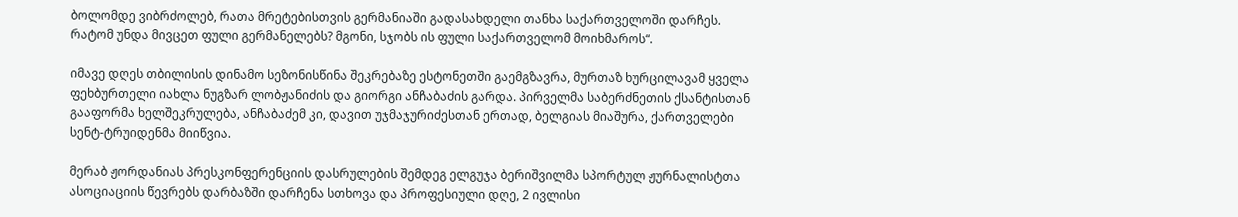ბოლომდე ვიბრძოლებ, რათა მრეტებისთვის გერმანიაში გადასახდელი თანხა საქართველოში დარჩეს. რატომ უნდა მივცეთ ფული გერმანელებს? მგონი, სჯობს ის ფული საქართველომ მოიხმაროს“.

იმავე დღეს თბილისის დინამო სეზონისწინა შეკრებაზე ესტონეთში გაემგზავრა, მურთაზ ხურცილავამ ყველა ფეხბურთელი იახლა ნუგზარ ლობჟანიძის და გიორგი ანჩაბაძის გარდა. პირველმა საბერძნეთის ქსანტისთან გააფორმა ხელშეკრულება, ანჩაბაძემ კი, დავით უჯმაჯურიძესთან ერთად, ბელგიას მიაშურა, ქართველები სენტ-ტრუიდენმა მიიწვია.

მერაბ ჟორდანიას პრესკონფერენციის დასრულების შემდეგ ელგუჯა ბერიშვილმა სპორტულ ჟურნალისტთა ასოციაციის წევრებს დარბაზში დარჩენა სთხოვა და პროფესიული დღე, 2 ივლისი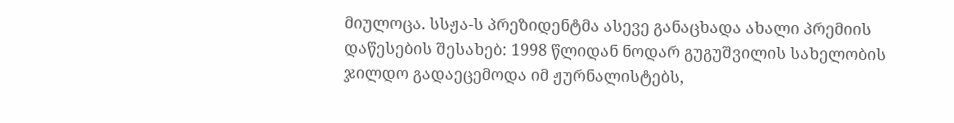მიულოცა. სსჟა-ს პრეზიდენტმა ასევე განაცხადა ახალი პრემიის დაწესების შესახებ: 1998 წლიდან ნოდარ გუგუშვილის სახელობის ჯილდო გადაეცემოდა იმ ჟურნალისტებს,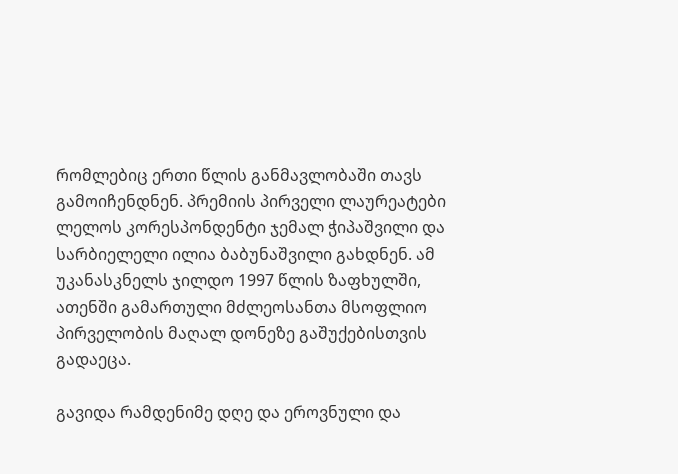რომლებიც ერთი წლის განმავლობაში თავს გამოიჩენდნენ. პრემიის პირველი ლაურეატები ლელოს კორესპონდენტი ჯემალ ჭიპაშვილი და სარბიელელი ილია ბაბუნაშვილი გახდნენ. ამ უკანასკნელს ჯილდო 1997 წლის ზაფხულში, ათენში გამართული მძლეოსანთა მსოფლიო პირველობის მაღალ დონეზე გაშუქებისთვის გადაეცა.

გავიდა რამდენიმე დღე და ეროვნული და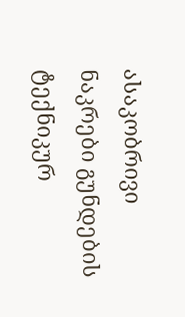ასაკობრივი ნაკრები გუნდების ტექნიკურ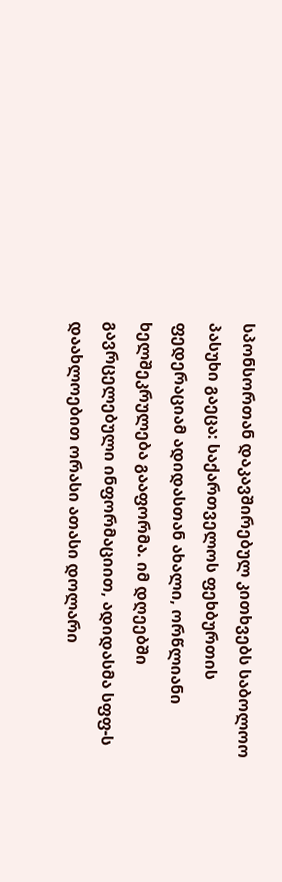სპონსორთან დაკავშირებულ კითხვებს საბოლოო პასუხი გაეცა: საქართველოს ფეხბურთის ფედერაციამ ადიდასთან ახალი, ორწლიანი ხელშეკრულება გააფორმა. იმ დღეებში გავრცელებული ინფორმაციით, ადიდასმა სფფ-ს დაახლოებით ორასი ათასი დოლარი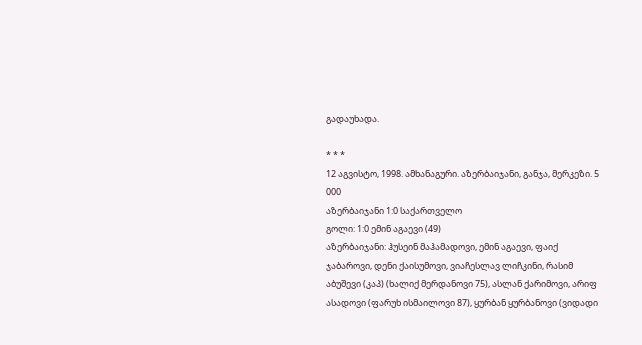გადაუხადა.

* * *
12 აგვისტო, 1998. ამხანაგური. აზერბაიჯანი, განჯა, მერკეზი. 5 000
აზერბაიჯანი 1:0 საქართველო
გოლი: 1:0 ემინ აგაევი (49)
აზერბაიჯანი: ჰუსეინ მაჰამადოვი, ემინ აგაევი, ფაიქ ჯაბაროვი, დენი ქაისუმოვი, ვიაჩესლავ ლიჩკინი, რასიმ აბუშევი (კაპ) (ხალიქ მერდანოვი 75), ასლან ქარიმოვი, არიფ ასადოვი (ფარუხ ისმაილოვი 87), ყურბან ყურბანოვი (ვიდადი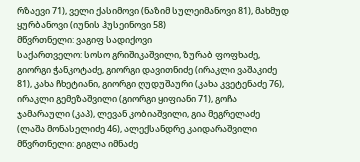რზაევი 71), ველი ქასიმოვი (ნაზიმ სულეიმანოვი 81), მახმუდ ყურბანოვი (იუნის ჰუსეინოვი 58)
მწვრთნელი: ვაგიფ სადიქოვი
საქართველო: სოსო გრიშიკაშვილი, ზურაბ ფოფხაძე, გიორგი ჭანკოტაძე, გიორგი დავითნიძე (ირაკლი ვაშაკიძე 81), კახა ჩხეტიანი, გიორგი ღუდუშაური (კახა კვეტენაძე 76), ირაკლი გემეზაშვილი (გიორგი ყიფიანი 71), გოჩა ჯამარაული (კაპ), ლევან კობიაშვილი, გია მეგრელაძე (ლაშა მონასელიძე 46), ალექსანდრე კაიდარაშვილი
მწვრთნელი: გიგლა იმნაძე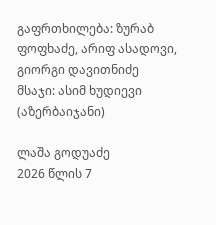გაფრთხილება: ზურაბ ფოფხაძე, არიფ ასადოვი, გიორგი დავითნიძე
მსაჯი: ასიმ ხუდიევი (აზერბაიჯანი)

ლაშა გოდუაძე
2026 წლის 7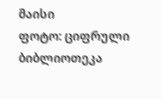მაისი
ფოტო: ციფრული ბიბლიოთეკა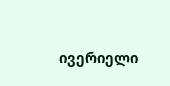ივერიელი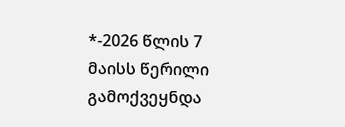*-2026 წლის 7 მაისს წერილი გამოქვეყნდა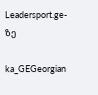Leadersport.ge-ზე

ka_GEGeorgian